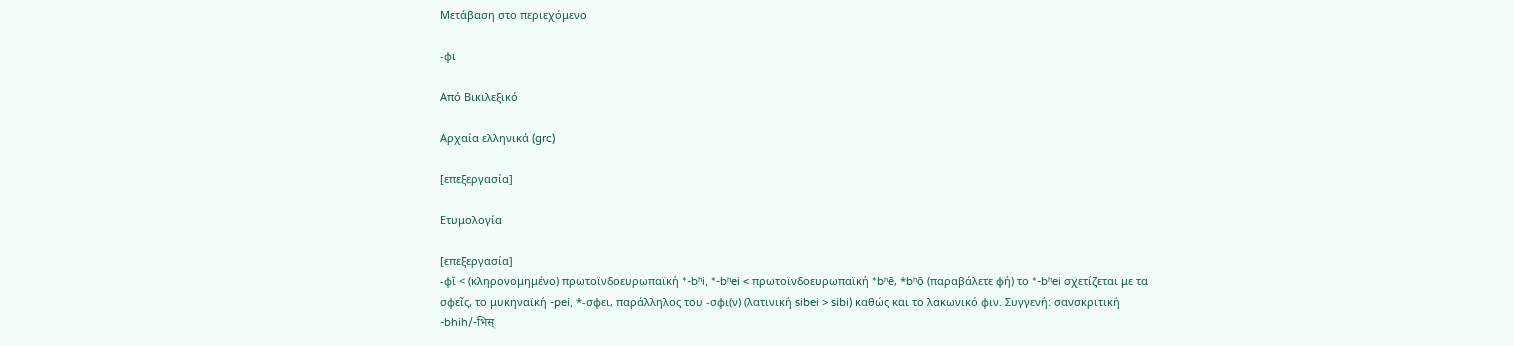Μετάβαση στο περιεχόμενο

-φι

Από Βικιλεξικό

Αρχαία ελληνικά (grc)

[επεξεργασία]

Ετυμολογία

[επεξεργασία]
-φῐ < (κληρονομημένο) πρωτοϊνδοευρωπαϊκή *-bʰi, *-bʰei < πρωτοϊνδοευρωπαϊκή *bʰē, *bʰō (παραβάλετε φή) το *-bʰei σχετίζεται με τα σφεῖς, το μυκηναϊκή -pei, *-σφει, παράλληλος του -σφι(ν) (λατινική sibei > sibi) καθώς και το λακωνικό φιν. Συγγενή: σανσκριτική -bhih/-भिस्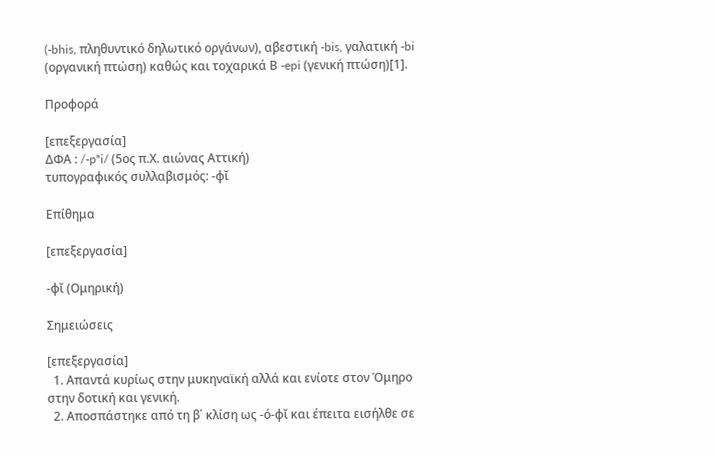(-bhis, πληθυντικό δηλωτικό οργάνων), αβεστική -bis, γαλατική -bi (οργανική πτώση) καθώς και τοχαρικά Β -epi (γενική πτώση)[1].

Προφορά

[επεξεργασία]
ΔΦΑ : /-pʰi/ (5ος π.Χ. αιώνας Αττική)
τυπογραφικός συλλαβισμός: -φῐ

Επίθημα

[επεξεργασία]

-φῐ (Ομηρική)

Σημειώσεις

[επεξεργασία]
  1. Απαντά κυρίως στην μυκηναϊκή αλλά και ενίοτε στον Όμηρο στην δοτική και γενική.
  2. Αποσπάστηκε από τη β΄ κλίση ως -ό-φῐ και έπειτα εισήλθε σε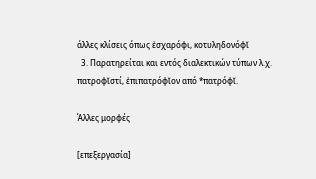άλλες κλίσεις όπως ἐσχαρόφι, κοτυληδονόφῐ
  3. Παρατηρείται και εντός διαλεκτικών τύπων λ.χ. πατροφῐστί, ἐπιπατρόφῐον από *πατρόφῐ.

Άλλες μορφές

[επεξεργασία]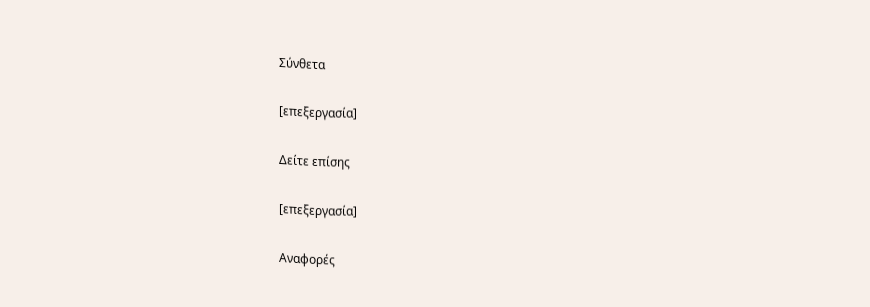Σύνθετα

[επεξεργασία]

Δείτε επίσης

[επεξεργασία]

Αναφορές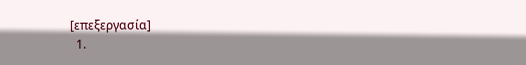[επεξεργασία]
  1.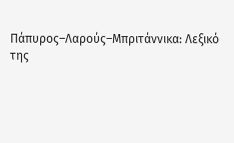Πάπυρος–Λαρούς–Μπριτάννικα: Λεξικό της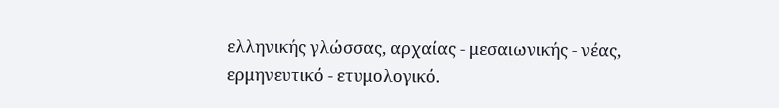ελληνικής γλώσσας, αρχαίας - μεσαιωνικής - νέας, ερμηνευτικό - ετυμολογικό.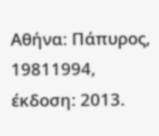Αθήνα: Πάπυρος, 19811994, έκδοση: 2013.